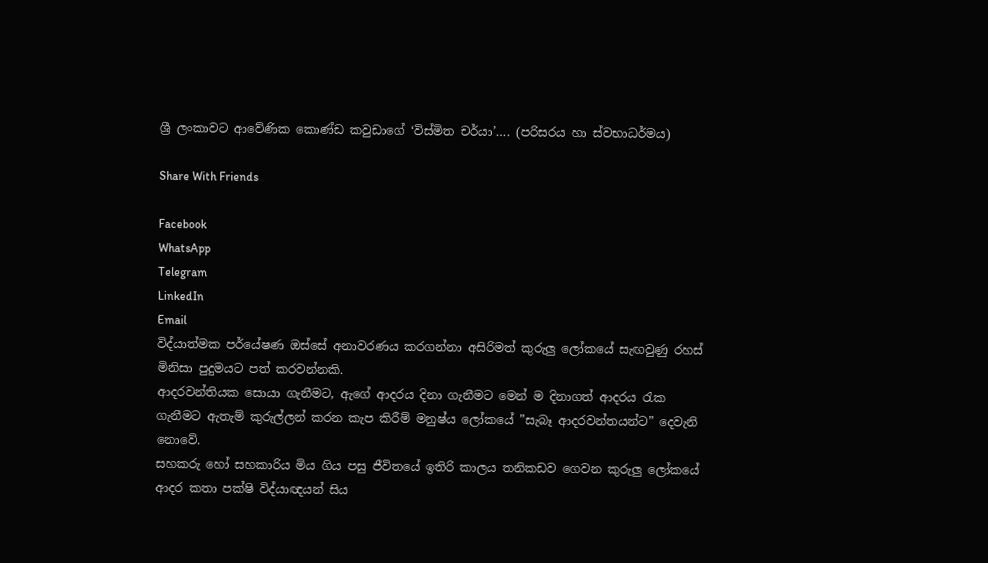ශ්‍රී ලංකාවට ආවේණික කොණ්ඩ කවුඩාගේ ‘විස්මිත චර්යා’…. (පරිසරය හා ස්වභාධර්මය)

Share With Friends

Facebook
WhatsApp
Telegram
LinkedIn
Email
විද්යාත්මක පර්යේෂණ ඔස්සේ අනාවරණය කරගන්නා අසිරිමත් කුරුලු ලෝකයේ සැඟවුණු රහස් මිනිසා පුදුමයට පත් කරවන්නකි.
ආදරවන්තියක සොයා ගැනීමට, ඇගේ ආදරය දිනා ගැනීමට මෙන් ම දිනාගත් ආදරය රැක ගැනීමට ඇතැම් කුරුල්ලන් කරන කැප කිරීම් මනුෂ්ය ලෝකයේ ”සැබෑ ආදරවන්තයන්ට” දෙවැනි නොවේ.
සහකරු හෝ සහකාරිය මිය ගිය පසු ජීවිතයේ ඉතිරි කාලය තනිකඩව ගෙවන කුරුලු ලෝකයේ ආදර කතා පක්ෂි විද්යාඥයන් සිය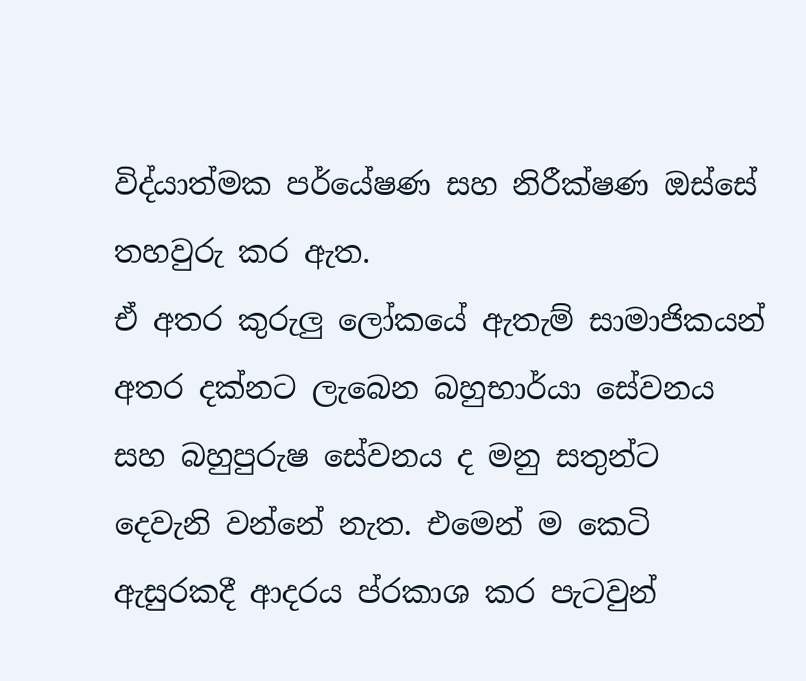විද්යාත්මක පර්යේෂණ සහ නිරීක්ෂණ ඔස්සේ තහවුරු කර ඇත.
ඒ අතර කුරුලු ලෝකයේ ඇතැම් සාමාජිකයන් අතර දක්නට ලැබෙන බහුභාර්යා සේවනය සහ බහුපුරුෂ සේවනය ද මනු සතුන්ට දෙවැනි වන්නේ නැත. එමෙන් ම කෙටි ඇසුරකදී ආදරය ප්රකාශ කර පැටවුන්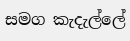සමග කැදැල්ලේ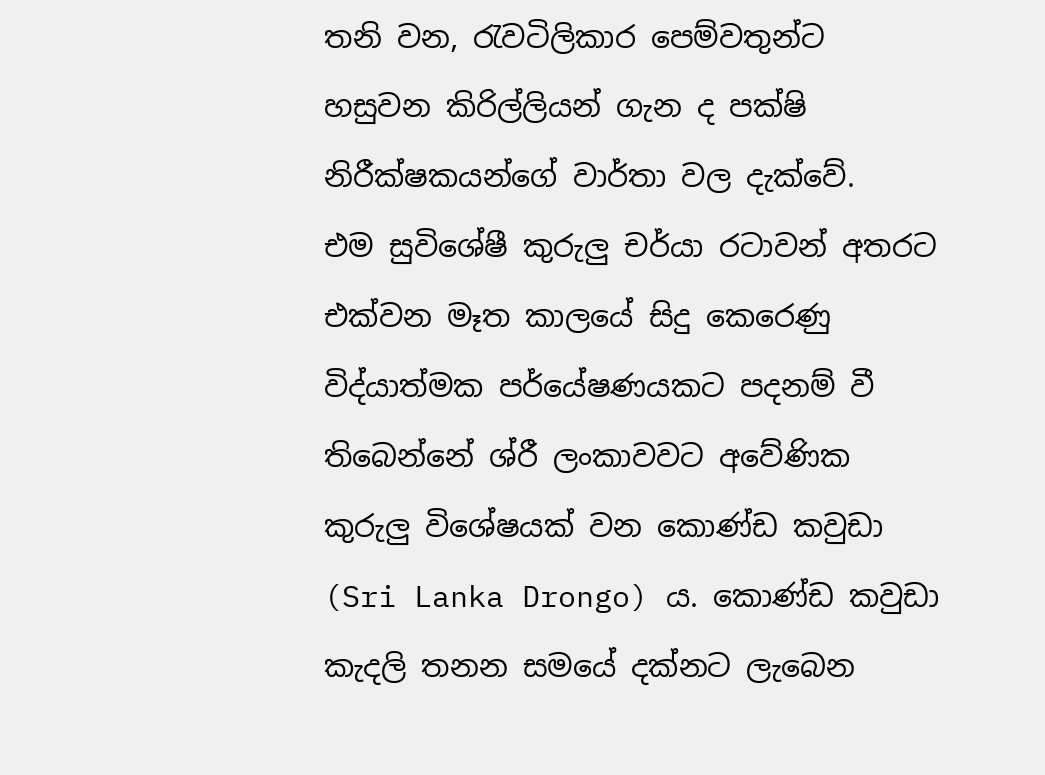තනි වන, රැවටිලිකාර පෙම්වතුන්ට හසුවන කිරිල්ලියන් ගැන ද පක්ෂි නිරීක්ෂකයන්ගේ වාර්තා වල දැක්වේ.
එම සුවිශේෂී කුරුලු චර්යා රටාවන් අතරට එක්වන මෑත කාලයේ සිදු කෙරෙණු විද්යාත්මක පර්යේෂණයකට පදනම් වී තිබෙන්නේ ශ්රී ලංකාවවට අවේණික කුරුලු විශේෂයක් වන කොණ්ඩ කවුඩා (Sri Lanka Drongo) ය. කොණ්ඩ කවුඩා කැදලි තනන සමයේ දක්නට ලැබෙන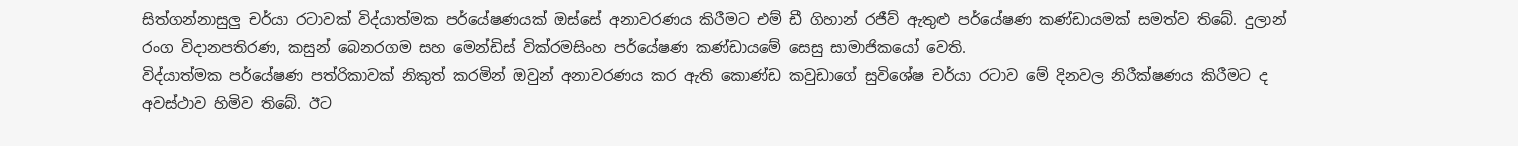සිත්ගන්නාසුලු චර්යා රටාවක් විද්යාත්මක පර්යේෂණයක් ඔස්සේ අනාවරණය කිරීමට එම් ඩී ගිහාන් රජීව් ඇතුළු පර්යේෂණ කණ්ඩායමක් සමත්ව තිබේ. දුලාන් රංග විදානපතිරණ, කසුන් බෙනරගම සහ මෙන්ඩිස් වික්රමසිංහ පර්යේෂණ කණ්ඩායමේ සෙසු සාමාජිකයෝ වෙති.
විද්යාත්මක පර්යේෂණ පත්රිකාවක් නිකුත් කරමින් ඔවුන් අනාවරණය කර ඇති කොණ්ඩ කවුඩාගේ සුවිශේෂ චර්යා රටාව මේ දිනවල නිරීක්ෂණය කිරීමට ද අවස්ථාව හිමිව තිබේ. ඊට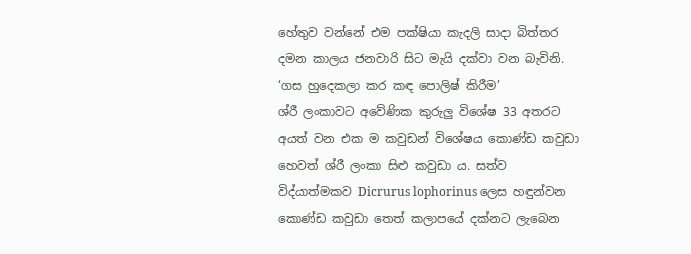හේතුව වන්නේ එම පක්ෂියා කැදලි සාදා බිත්තර දමන කාලය ජනවාරි සිට මැයි දක්වා වන බැවිනි.
‘ගස හුදෙකලා කර කඳ පොලිෂ් කිරීම’
ශ්රී ලංකාවට අවේණික කුරුලු විශේෂ 33 අතරට අයත් වන එක ම කවුඩන් විශේෂය කොණ්ඩ කවුඩා හෙවත් ශ්රී ලංකා සිළු කවුඩා ය. සත්ව විද්යාත්මකව Dicrurus lophorinus ලෙස හඳුන්වන කොණ්ඩ කවුඩා තෙත් කලාපයේ දක්නට ලැබෙන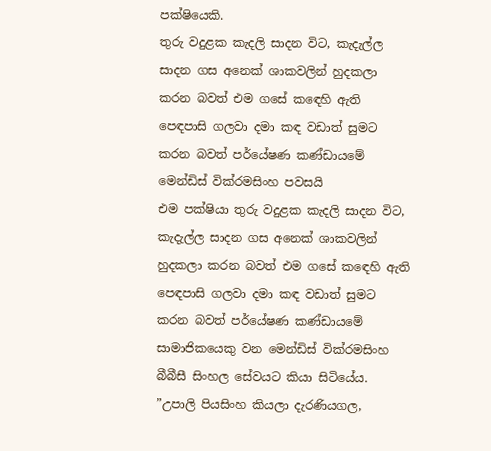පක්ෂියෙකි.
තුරු වදුළක කැදලි සාදන විට, කැදැල්ල සාදන ගස අනෙක් ශාකවලින් හුදකලා කරන බවත් එම ගසේ කඳෙහි ඇති පෙඳපාසි ගලවා දමා කඳ වඩාත් සුමට කරන බවත් පර්යේෂණ කණ්ඩායමේ මෙන්ඩිස් වික්රමසිංහ පවසයි
එම පක්ෂියා තුරු වදුළක කැදලි සාදන විට, කැදැල්ල සාදන ගස අනෙක් ශාකවලින් හුදකලා කරන බවත් එම ගසේ කඳෙහි ඇති පෙඳපාසි ගලවා දමා කඳ වඩාත් සුමට කරන බවත් පර්යේෂණ කණ්ඩායමේ සාමාජිකයෙකු වන මෙන්ඩිස් වික්රමසිංහ බීබීසී සිංහල සේවයට කියා සිටියේය.
”උපාලි පියසිංහ කියලා දැරණියගල,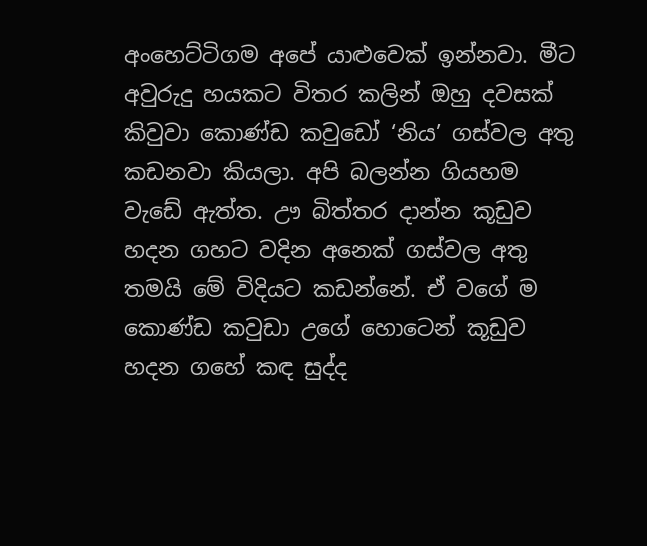අංහෙට්ටිගම අපේ යාළුවෙක් ඉන්නවා. මීට අවුරුදු හයකට විතර කලින් ඔහු දවසක් කිවුවා කොණ්ඩ කවුඩෝ ‘නිය’ ගස්වල අතු කඩනවා කියලා. අපි බලන්න ගියහම වැඩේ ඇත්ත. ඌ බිත්තර දාන්න කූඩුව හදන ගහට වදින අනෙක් ගස්වල අතු තමයි මේ විදියට කඩන්නේ. ඒ වගේ ම කොණ්ඩ කවුඩා උගේ හොටෙන් කූඩුව හදන ගහේ කඳ සුද්ද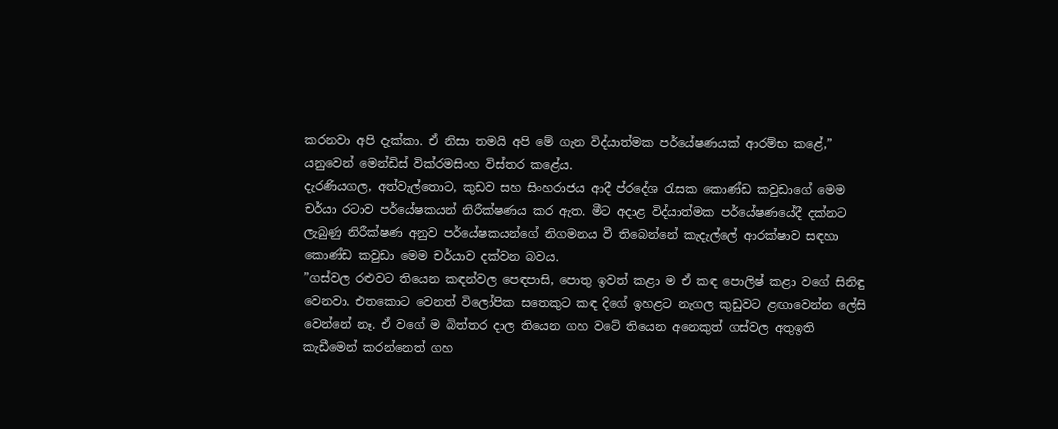කරනවා අපි දැක්කා. ඒ නිසා තමයි අපි මේ ගැන විද්යාත්මක පර්යේෂණයක් ආරම්භ කළේ,” යනුවෙන් මෙන්ඩිස් වික්රමසිංහ විස්තර කළේය.
දැරණියගල, අත්වැල්තොට, කුඩව සහ සිංහරාජය ආදී ප්රදේශ රැසක කොණ්ඩ කවුඩාගේ මෙම චර්යා රටාව පර්යේෂකයන් නිරීක්ෂණය කර ඇත. මීට අදාළ විද්යාත්මක පර්යේෂණයේදී දක්නට ලැබුණු නිරීක්ෂණ අනුව පර්යේෂකයන්ගේ නිගමනය වී තිබෙන්නේ කැදැල්ලේ ආරක්ෂාව සඳහා කොණ්ඩ කවුඩා මෙම චර්යාව දක්වන බවය.
”ගස්වල රළුවට තියෙන කඳන්වල පෙඳපාසි, පොතු ඉවත් කළා ම ඒ කඳ පොලිෂ් කළා වගේ සිනිඳු වෙනවා. එතකොට වෙනත් විලෝපික සතෙකුට කඳ දිගේ ඉහළට නැගල කුඩුවට ළඟාවෙන්න ලේසි වෙන්නේ නෑ. ඒ වගේ ම බිත්තර දාල තියෙන ගහ වටේ තියෙන අනෙකුත් ගස්වල අතුඉති කැඩීමෙන් කරන්නෙත් ගහ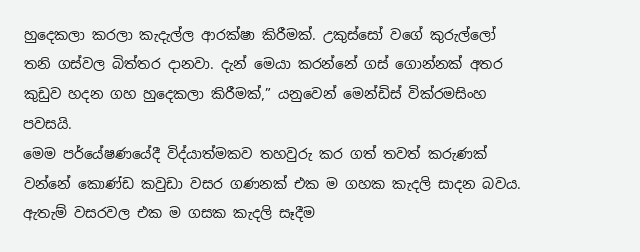හුදෙකලා කරලා කැදැල්ල ආරක්ෂා කිරීමක්. උකුස්සෝ වගේ කුරුල්ලෝ තනි ගස්වල බිත්තර දානවා. දැන් මෙයා කරන්නේ ගස් ගොන්නක් අතර කුඩුව හදන ගහ හුදෙකලා කිරීමක්,” යනුවෙන් මෙන්ඩිස් වික්රමසිංහ පවසයි.
මෙම පර්යේෂණයේදී විද්යාත්මකව තහවුරු කර ගත් තවත් කරුණක් වන්නේ කොණ්ඩ කවුඩා වසර ගණනක් එක ම ගහක කැදලි සාදන බවය. ඇතැම් වසරවල එක ම ගසක කැදලි සෑදීම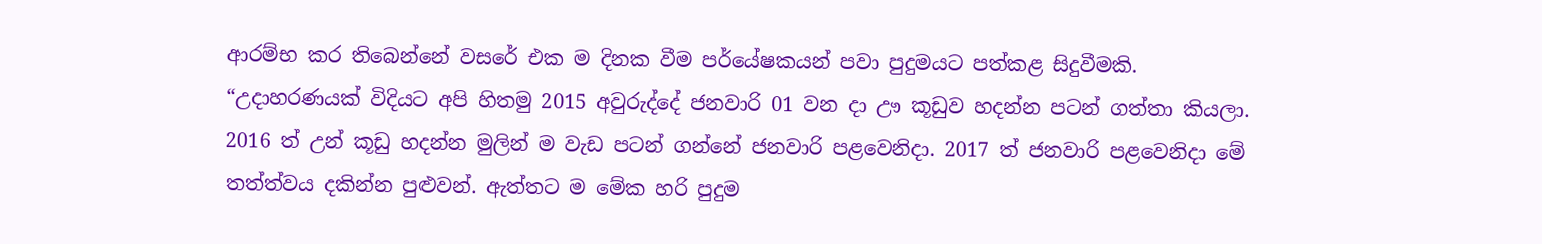ආරම්භ කර තිබෙන්නේ වසරේ එක ම දිනක වීම පර්යේෂකයන් පවා පුදුමයට පත්කළ සිදුවීමකි.
“උදාහරණයක් විදියට අපි හිතමු 2015 අවුරුද්දේ ජනවාරි 01 වන දා ඌ කූඩුව හදන්න පටන් ගත්තා කියලා. 2016 ත් උන් කූඩු හදන්න මුලින් ම වැඩ පටන් ගන්නේ ජනවාරි පළවෙනිදා. 2017 ත් ජනවාරි පළවෙනිදා මේ තත්ත්වය දකින්න පුළුවන්. ඇත්තට ම මේක හරි පුදුම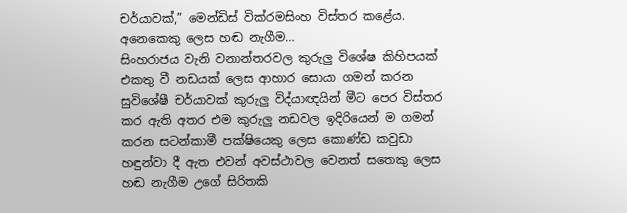චර්යාවක්,” මෙන්ඩිස් වික්රමසිංහ විස්තර කළේය.
අනෙකෙකු ලෙස හඬ නැගීම…
සිංහරාජය වැනි වනාන්තරවල කුරුලු විශේෂ කිහිපයක් එකතු වී නඩයක් ලෙස ආහාර සොයා ගමන් කරන සුවිශේෂී චර්යාවක් කුරුලු විද්යාඥයින් මීට පෙර විස්තර කර ඇති අතර එම කුරුලු නඩවල ඉදිරියෙන් ම ගමන් කරන සටන්කාමී පක්ෂියෙකු ලෙස කොණ්ඩ කවුඩා හඳුන්වා දී ඇත එවන් අවස්ථාවල වෙනත් සතෙකු ලෙස හඬ නැගීම උගේ සිරිතකි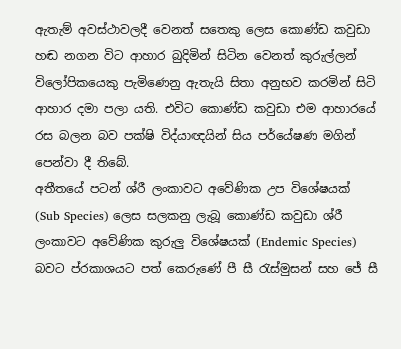ඇතැම් අවස්ථාවලදී වෙනත් සතෙකු ලෙස කොණ්ඩ කවුඩා හඬ නගන විට ආහාර බුදිමින් සිටින වෙනත් කුරුල්ලන් විලෝපිකයෙකු පැමිණෙනු ඇතැයි සිතා අනුභව කරමින් සිටි ආහාර දමා පලා යති. එවිට කොණ්ඩ කවුඩා එම ආහාරයේ රස බලන බව පක්ෂි විද්යාඥයින් සිය පර්යේෂණ මගින් පෙන්වා දී තිබේ.
අතීතයේ පටන් ශ්රී ලංකාවට අවේණික උප විශේෂයක් (Sub Species) ලෙස සලකනු ලැබූ කොණ්ඩ කවුඩා ශ්රී ලංකාවට අවේණික කුරුලු විශේෂයක් (Endemic Species) බවට ප්රකාශයට පත් කෙරුණේ පී සී රැස්මුසන් සහ ජේ සී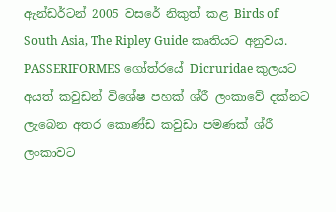ඇන්ඩර්ටන් 2005 වසරේ නිකුත් කළ Birds of South Asia, The Ripley Guide කෘතියට අනුවය.
PASSERIFORMES ගෝත්රයේ Dicruridae කුලයට අයත් කවුඩන් විශේෂ පහක් ශ්රී ලංකාවේ දක්නට ලැබෙන අතර කොණ්ඩ කවුඩා පමණක් ශ්රී ලංකාවට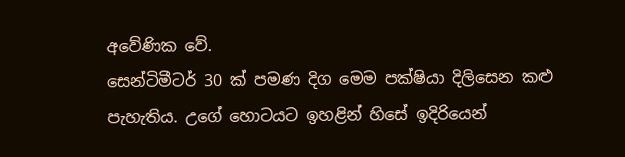අවේණික වේ.
සෙන්ටිමීටර් 30 ක් පමණ දිග මෙම පක්ෂියා දිලිසෙන කළු පැහැතිය. උගේ හොටයට ඉහළින් හිසේ ඉදිරියෙන්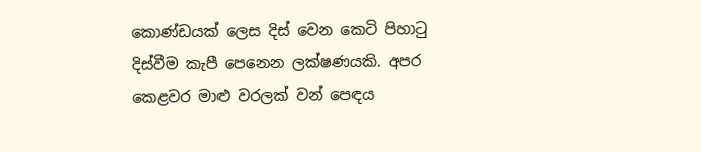කොණ්ඩයක් ලෙස දිස් වෙන කෙටි පිහාටු දිස්වීම කැපී පෙනෙන ලක්ෂණයකි. අපර කෙළවර මාළු වරලක් වන් පෙඳය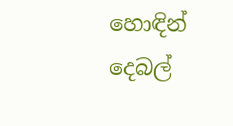හොඳින් දෙබල්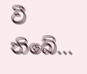වී තිබේ…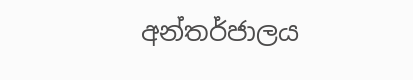අන්තර්ජාලය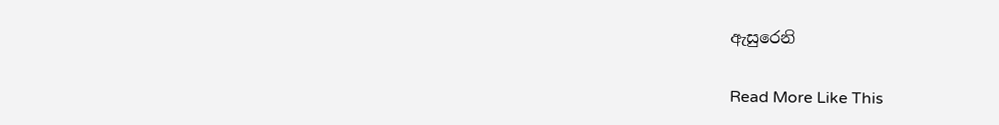ඇසුරෙනි

Read More Like This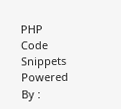PHP Code Snippets Powered By :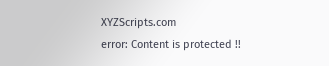XYZScripts.com
error: Content is protected !!